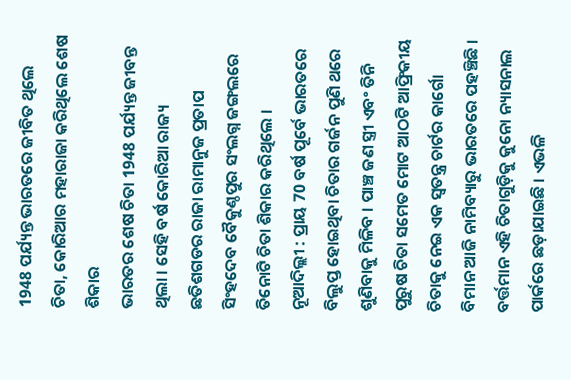1948 ପର୍ଯ୍ୟନ୍ତ ଭାରତରେ ଜୀବିତ ଥିଲେ ଚିତା, କୋରିଆର ମହାରାଜା କରିଥିଲେ ଶେଷ ଶିକାର
ଭାରତର ଶେଷ ଚିତା 1948 ପର୍ଯ୍ୟନ୍ତ ଜୀବନ୍ତ ଥିଲା । ସେହି ବର୍ଷ କୋରିଆ ରାଜ୍ୟ ଛତିଶଗଡର ରାଜା ରାମାନୁଜ ପ୍ରତାପ ସିଂହଦେବ ବୈକୁଣ୍ଠପୁର ସଂଲଗ୍ନ ଜଙ୍ଗଲରେ ତିନୋଟି ଚିତା ଶିକାର କରିଥିଲେ ।
ନୂଆଦିଲ୍ଲୀ : ପ୍ରାୟ 70 ବର୍ଷ ପୂର୍ବେ ଭାରତରେ ବିଲୁପ୍ତ ହୋଇଥିବା ଚିତାର ଗର୍ଜନ ପୁଣି ଥରେ ଶୁଣିବାକୁ ମିଳିବ । ପାଞ୍ଚ ଜଣ ସ୍ତ୍ରୀ ଏବଂ ତିନି ପୁରୁଷ ଚିତା ସମେତ ମୋଟ ଆଠଟି ଆଫ୍ରିକୀୟ ଚିତାକୁ ନେଇ ଏକ ସ୍ୱତନ୍ତ୍ର ଚାର୍ଟର କାର୍ଗୋ ବିମାନ ଆଜି ନାମିବ୍ୟାରୁ ଭାରତରେ ପହଞ୍ଚିଛି । ବର୍ତ୍ତମାନ ଏହି ଚିତାଗୁଡ଼ିକୁ କୁନୋ ନ୍ୟାସନାଲ ପାର୍କରେ ଛଡ଼ାଯାଇଛି । ଏଭଳି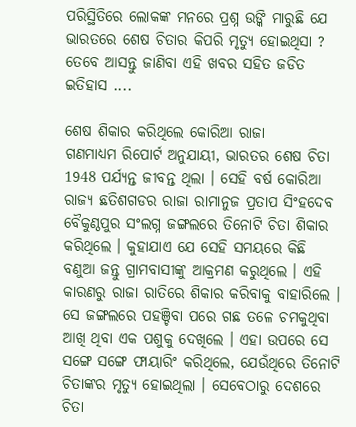ପରିସ୍ଥିତିରେ ଲୋକଙ୍କ ମନରେ ପ୍ରଶ୍ନ ଉଙ୍କି ମାରୁଛି ଯେ ଭାରତରେ ଶେଷ ଚିତାର କିପରି ମୃତ୍ୟୁ ହୋଇଥିସା ? ତେବେ ଆସନ୍ତୁ ଜାଣିବା ଏହି ଖବର ସହିତ ଜଡିତ ଇତିହାସ ....

ଶେଷ ଶିକାର କରିଥିଲେ କୋରିଆ ରାଜା
ଗଣମାଧ୍ୟମ ରିପୋର୍ଟ ଅନୁଯାୟୀ, ଭାରତର ଶେଷ ଚିତା 1948 ପର୍ଯ୍ୟନ୍ତ ଜୀବନ୍ତ ଥିଲା । ସେହି ବର୍ଷ କୋରିଆ ରାଜ୍ୟ ଛତିଶଗଡର ରାଜା ରାମାନୁଜ ପ୍ରତାପ ସିଂହଦେବ ବୈକୁଣ୍ଠପୁର ସଂଲଗ୍ନ ଜଙ୍ଗଲରେ ତିନୋଟି ଚିତା ଶିକାର କରିଥିଲେ । କୁହାଯାଏ ଯେ ସେହି ସମୟରେ କିଛି ବଣୁଆ ଜନ୍ତୁ ଗ୍ରାମବାସୀଙ୍କୁ ଆକ୍ରମଣ କରୁଥିଲେ । ଏହି କାରଣରୁ ରାଜା ରାତିରେ ଶିକାର କରିବାକୁ ବାହାରିଲେ । ସେ ଜଙ୍ଗଲରେ ପହଞ୍ଚିବା ପରେ ଗଛ ତଳେ ଚମକୁଥିବା ଆଖି ଥିବା ଏକ ପଶୁକୁ ଦେଖିଲେ । ଏହା ଉପରେ ସେ ସଙ୍ଗେ ସଙ୍ଗେ ଫାୟାରିଂ କରିଥିଲେ, ଯେଉଁଥିରେ ତିନୋଟି ଚିତାଙ୍କର ମୃତ୍ୟୁ ହୋଇଥିଲା । ସେବେଠାରୁ ଦେଶରେ ଚିତା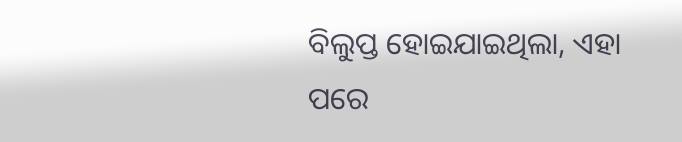ବିଲୁପ୍ତ ହୋଇଯାଇଥିଲା, ଏହା ପରେ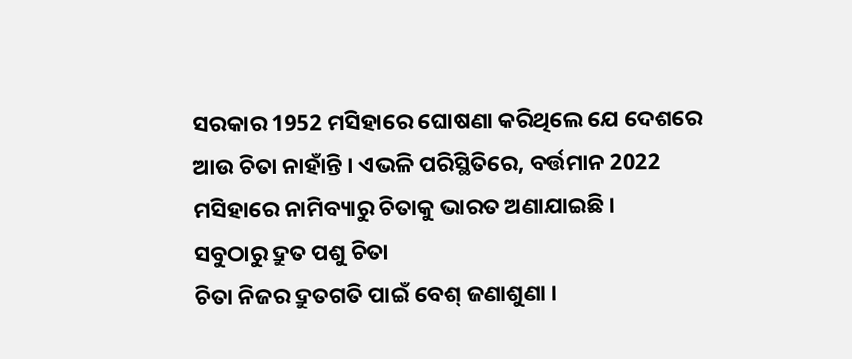ସରକାର 1952 ମସିହାରେ ଘୋଷଣା କରିଥିଲେ ଯେ ଦେଶରେ ଆଉ ଚିତା ନାହାଁନ୍ତି । ଏଭଳି ପରିସ୍ଥିତିରେ, ବର୍ତ୍ତମାନ 2022 ମସିହାରେ ନାମିବ୍ୟାରୁ ଚିତାକୁ ଭାରତ ଅଣାଯାଇଛି ।
ସବୁଠାରୁ ଦ୍ରୁତ ପଶୁ ଚିତା
ଚିତା ନିଜର ଦ୍ରୁତଗତି ପାଇଁ ବେଶ୍ ଜଣାଶୁଣା ।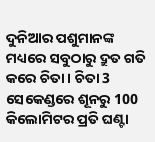ଦୁନିଆର ପଶୁମାନଙ୍କ ମଧ୍ୟରେ ସବୁଠାରୁ ଦ୍ରୁତ ଗତି କରେ ଚିତା । ଚିତା 3 ସେକେଣ୍ଡରେ ଶୂନରୁ 100 କିଲୋମିଟର ପ୍ରତି ଘଣ୍ଟା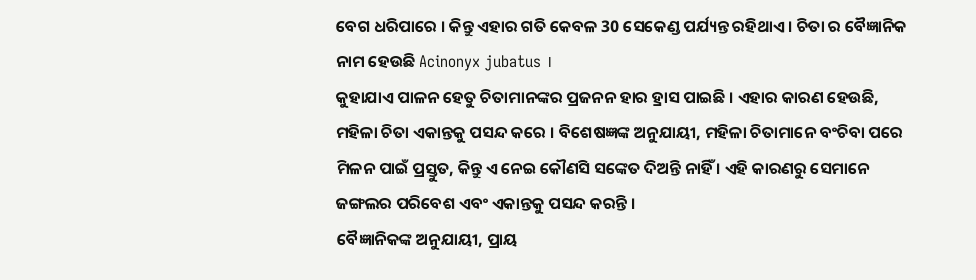ବେଗ ଧରିପାରେ । କିନ୍ତୁ ଏହାର ଗତି କେବଳ 30 ସେକେଣ୍ଡ ପର୍ଯ୍ୟନ୍ତ ରହିଥାଏ । ଚିତା ର ବୈଜ୍ଞାନିକ ନାମ ହେଉଛି Acinonyx jubatus ।
କୁହାଯାଏ ପାଳନ ହେତୁ ଚିତାମାନଙ୍କର ପ୍ରଜନନ ହାର ହ୍ରାସ ପାଇଛି । ଏହାର କାରଣ ହେଉଛି, ମହିଳା ଚିତା ଏକାନ୍ତକୁ ପସନ୍ଦ କରେ । ବିଶେଷଜ୍ଞଙ୍କ ଅନୁଯାୟୀ, ମହିଳା ଚିତାମାନେ ବଂଚିବା ପରେ ମିଳନ ପାଇଁ ପ୍ରସ୍ତୁତ, କିନ୍ତୁ ଏ ନେଇ କୌଣସି ସଙ୍କେତ ଦିଅନ୍ତି ନାହିଁ । ଏହି କାରଣରୁ ସେମାନେ ଜଙ୍ଗଲର ପରିବେଶ ଏବଂ ଏକାନ୍ତକୁ ପସନ୍ଦ କରନ୍ତି ।
ବୈଜ୍ଞାନିକଙ୍କ ଅନୁଯାୟୀ, ପ୍ରାୟ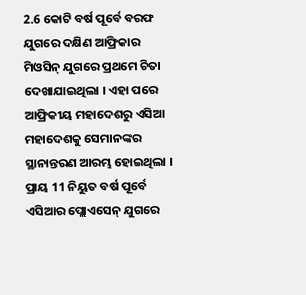2.6 କୋଟି ବର୍ଷ ପୂର୍ବେ ବରଫ ଯୁଗରେ ଦକ୍ଷିଣ ଆଫ୍ରିକାର ମିଓସିନ୍ ଯୁଗରେ ପ୍ରଥମେ ଚିତା ଦେଖାଯାଇଥିଲା । ଏହା ପରେ ଆଫ୍ରିକୀୟ ମହାଦେଶରୁ ଏସିଆ ମହାଦେଶକୁ ସେମାନଙ୍କର ସ୍ଥାନାନ୍ତରଣ ଆରମ୍ଭ ହୋଇଥିଲା । ପ୍ରାୟ 11 ନିୟୁତ ବର୍ଷ ପୂର୍ବେ ଏସିଆର ପ୍ଲୋଏସେନ୍ ଯୁଗରେ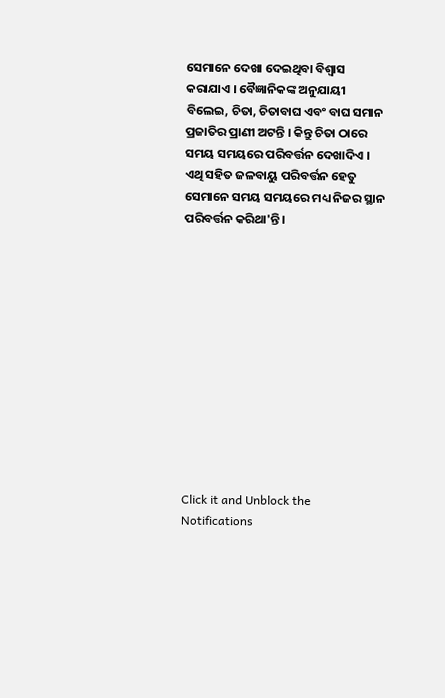ସେମାନେ ଦେଖା ଦେଇଥିବା ବିଶ୍ୱାସ କରାଯାଏ । ବୈଜ୍ଞାନିକଙ୍କ ଅନୁଯାୟୀ ବିଲେଇ, ଚିତା, ଚିତାବାଘ ଏବଂ ବାଘ ସମାନ ପ୍ରଜାତିର ପ୍ରାଣୀ ଅଟନ୍ତି । କିନ୍ତୁ ଚିତା ଠାରେ ସମୟ ସମୟରେ ପରିବର୍ତ୍ତନ ଦେଖାଦିଏ । ଏଥି ସହିତ ଜଳବାୟୁ ପରିବର୍ତ୍ତନ ହେତୁ ସେମାନେ ସମୟ ସମୟରେ ମଧ୍ୟ ନିଜର ସ୍ଥାନ ପରିବର୍ତ୍ତନ କରିଥା'ନ୍ତି ।












Click it and Unblock the Notifications